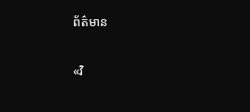ព័ត៌មាន

«វិ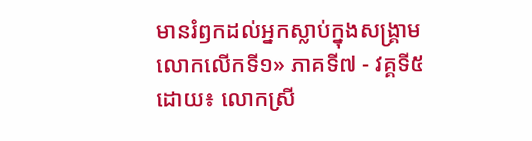មានរំឭកដល់អ្នកស្លាប់ក្នុងសង្គ្រាមលោកលើកទី១» ភាគទី៧ - វគ្គទី៥ ដោយ៖ លោកស្រី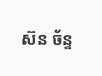ស៊ន ច័ន្ទ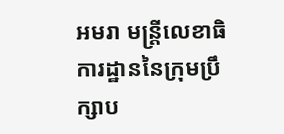អមរា មន្ត្រីលេខាធិការដ្ឋាននៃក្រុមប្រឹក្សាប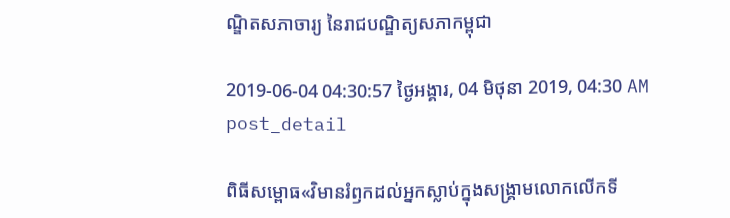ណ្ឌិតសភាចារ្យ នៃរាជបណ្ឌិត្យសភាកម្ពុជា

2019-06-04 04:30:57 ថ្ងៃអង្គារ, 04 មិថុនា 2019, 04:30 AM
post_detail

ពិធីសម្ពោធ«វិមានរំឭកដល់អ្នកស្លាប់ក្នុងសង្គ្រាមលោកលើកទី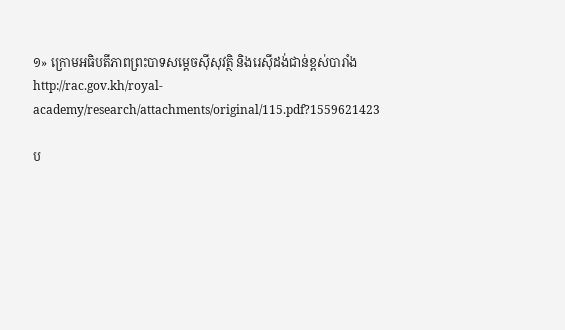១» ក្រោមអធិបតីភាពព្រះបាទសម្តេចស៊ីសុវត្ថិ និងរេស៊ីដង់ជាន់ខ្ពស់បារាំង
http://rac.gov.kh/royal-academy/research/attachments/original/115.pdf?1559621423

ប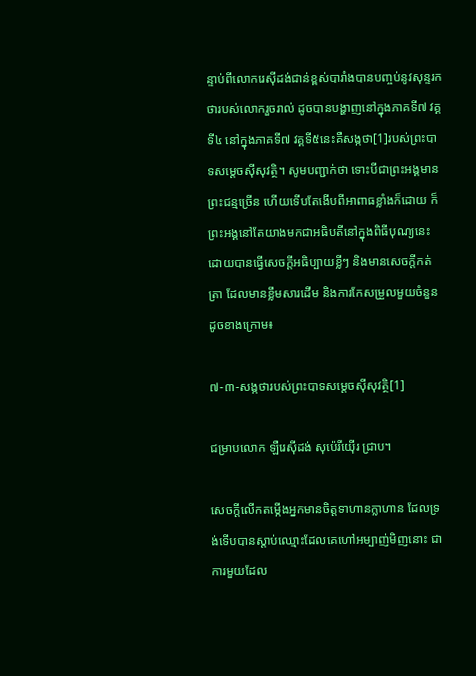ន្ទាប់ពីលោករេស៊ីដង់ជាន់ខ្ពស់បារាំងបានបញ្ចប់នូវសុន្ទរកថារបស់លោករួចរាល់ ដូចបានបង្ហាញនៅក្នុងភាគទី៧ វគ្គទី៤ នៅក្នុងភាគទី៧ វគ្គទី៥នេះគឺសង្កថា[1]របស់ព្រះបាទសម្តេចស៊ីសុវត្ថិ។ សូមបញ្ជាក់ថា ទោះបីជាព្រះអង្គមានព្រះជន្មច្រើន ហើយទើបតែងើបពីអាពាធខ្លាំងក៏ដោយ ក៏ព្រះអង្គនៅតែយាងមកជាអធិបតីនៅក្នុងពិធីបុណ្យនេះ ដោយបានធ្វើសេចក្តីអធិប្បាយខ្លីៗ និងមានសេចក្តីកត់ត្រា ដែលមានខ្លឹមសារដើម និងការកែសម្រួលមួយចំនួនដូចខាងក្រោម៖

៧-៣-សង្កថារបស់ព្រះបាទសម្តេចស៊ីសុវត្ថិ[1]

ជម្រាបលោក ឡឺរេស៊ីដង់ សុប៉េរីយ៉ើរ ជ្រាប។

សេចក្តីលើកតម្កើងអ្នកមានចិត្តទាហានក្លាហាន ដែលទ្រង់ទើបបានស្តាប់ឈ្មោះដែលគេហៅអម្បាញ់មិញនោះ ជាការមួយដែល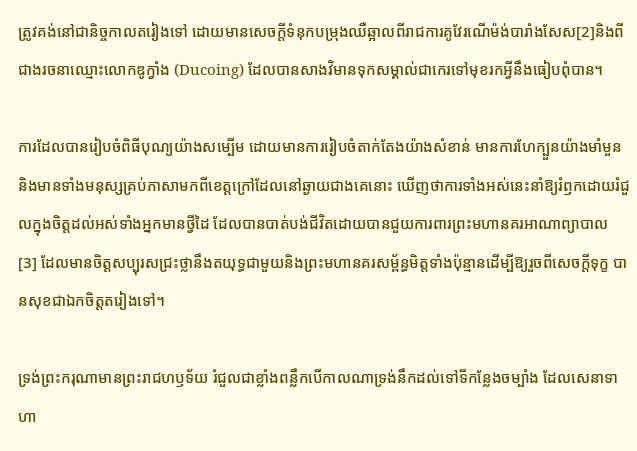ត្រូវគង់នៅជានិច្ចកាលតរៀងទៅ ដោយមានសេចក្តីទំនុកបម្រុងឈឺឆ្អាលពីរាជការគូវែរណើម៉ង់បារាំងសែស[2]និងពីជាងរចនាឈ្មោះលោកឌូក្វាំង (Ducoing) ដែលបានសាងវិមានទុកសម្គាល់ជាកេរទៅមុខរកអ្វីនឹងធៀបពុំបាន។

ការដែលបានរៀបចំពិធីបុណ្យយ៉ាងសម្បើម ដោយមានការរៀបចំតាក់តែងយ៉ាងសំខាន់ មានការហែក្បួនយ៉ាងមាំមួន និងមានទាំងមនុស្សគ្រប់ភាសាមកពីខេត្តក្រៅដែលនៅឆ្ងាយជាងគេនោះ ឃើញថាការទាំងអស់នេះនាំឱ្យរំឭកដោយរំជួលក្នុងចិត្តដល់អស់ទាំងអ្នកមានថ្វីដៃ ដែលបានបាត់បង់ជីវិតដោយបានជួយការពារព្រះមហានគរអាណាព្យាបាល [3] ដែលមានចិត្តសប្បុរសជ្រះថ្លានឹងតយុទ្ធជាមួយនិងព្រះមហានគរសម្ព័ន្ធមិត្តទាំងប៉ុន្មានដើម្បីឱ្យរួចពីសេចក្តីទុក្ខ បានសុខជាឯកចិត្តតរៀងទៅ។

ទ្រង់ព្រះករុណាមានព្រះរាជហឫទ័យ រំជួលជាខ្លាំងពន្លឹកបើកាលណាទ្រង់នឹកដល់ទៅទីកន្លែងចម្បាំង ដែលសេនាទាហា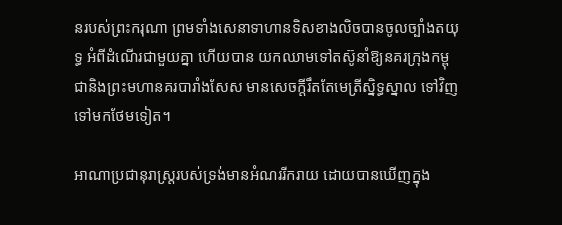នរបស់ព្រះករុណា ព្រមទាំងសេនាទាហានទិសខាងលិចបានចូលច្បាំងតយុទ្ធ អំពីដំណើរជាមួយគ្នា ហើយបាន យកឈាមទៅតស៊ូនាំឱ្យនគរក្រុងកម្ពុជានិងព្រះមហានគរបារាំងសែស មានសេចក្តីរឹតតែមេត្រីស្និទ្ធស្នាល ទៅវិញទៅមកថែមទៀត។

អាណាប្រជានុរាស្ត្ររបស់ទ្រង់មានអំណររីករាយ ដោយបានឃើញក្នុង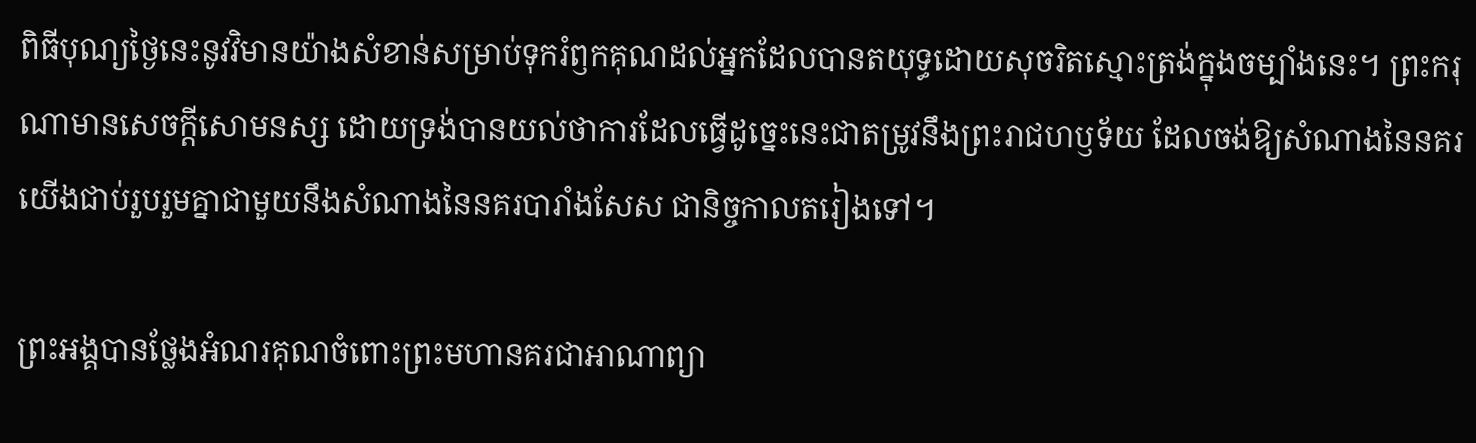ពិធីបុណ្យថ្ងៃនេះនូវវិមានយ៉ាងសំខាន់សម្រាប់ទុករំឭកគុណដល់អ្នកដែលបានតយុទ្ធដោយសុចរិតស្មោះត្រង់ក្នុងចម្បាំងនេះ។ ព្រះករុណាមានសេចក្តីសោមនស្ស ដោយទ្រង់បានយល់ថាការដែលធ្វើដូច្នេះនេះជាតម្រូវនឹងព្រះរាជហឫទ័យ ដែលចង់ឱ្យសំណាងនៃនគរយើងជាប់រួបរួមគ្នាជាមួយនឹងសំណាងនៃនគរបារាំងសែស ជានិច្ចកាលតរៀងទៅ។

ព្រះអង្គបានថ្លែងអំណរគុណចំពោះព្រះមហានគរជាអាណាព្យា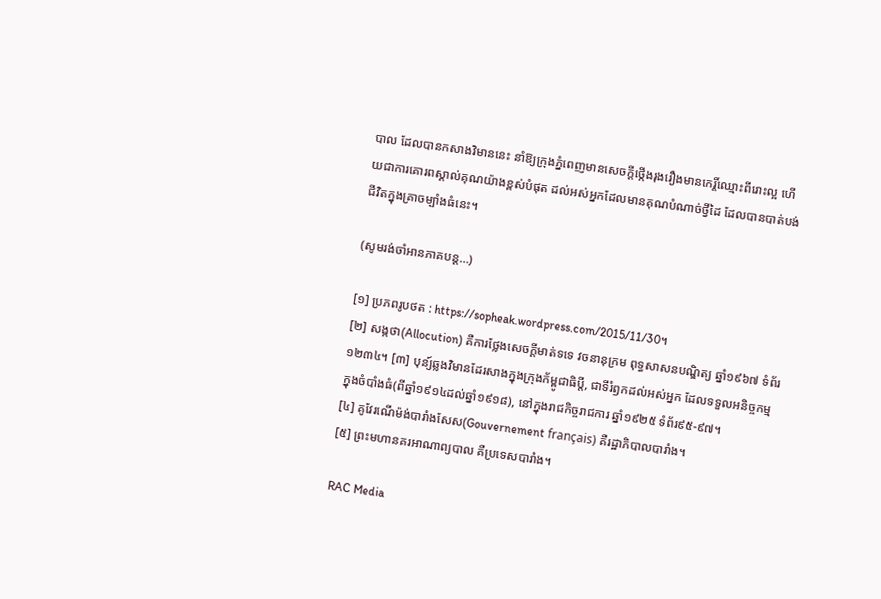បាល ដែលបានកសាងវិមាននេះ នាំឱ្យក្រុងភ្នំពេញមានសេចក្តីថ្កើងរុងរឿងមានកេរ្តិ៍ឈ្មោះពីរោះល្អ ហើយជាការគោរពស្គាល់គុណយ៉ាងខ្ពស់បំផុត ដល់អស់អ្នកដែលមានគុណបំណាច់ថ្វីដៃ ដែលបានបាត់បង់ជីវិតក្នុងគ្រាចម្បាំងធំនេះ។

(សូមរង់ចាំអានភាគបន្ត…)

[១] ប្រភពរូបថត : https://sopheak.wordpress.com/2015/11/30។
[២] សង្កថា(Allocution) គឺការថ្លែងសេចក្តីមាត់ទទេ វចនានុក្រម ពុទ្ធសាសនបណ្ឌិត្យ ឆ្នាំ១៩៦៧ ទំព័រ១២៣៤។ [៣] បុន្យ៍ឆ្លងវិមានដែរសាងក្នុងក្រុងក័ម្ពូជាធិប្តី, ជាទីរំឭកដល់អស់អ្នក ដែលទទួលអនិច្ចកម្ម ក្នុងចំបាំងធំ(ពីឆ្នាំ១៩១៤ដល់ឆ្នាំ១៩១៨), នៅក្នុងរាជកិច្ចរាជការ ឆ្នាំ១៩២៥ ទំព័រ៩៥-៩៧។
[៤] គូវែរណើម៉ង់បារាំងសែស(Gouvernement français) គឺរដ្ឋាភិបាលបារាំង។
[៥] ព្រះមហានគរអាណាព្យបាល គឺប្រទេសបារាំង។

RAC Media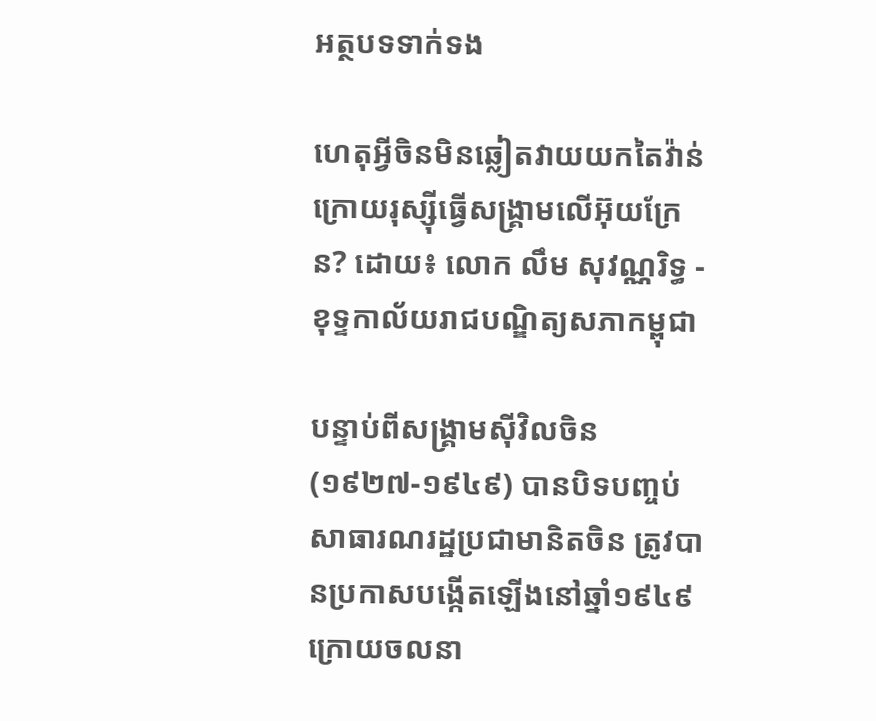អត្ថបទទាក់ទង

ហេតុអ្វីចិនមិនឆ្លៀតវាយយកតៃវ៉ាន់ក្រោយរុស្ស៊ីធ្វើសង្គ្រាមលើអ៊ុយក្រែន? ដោយ៖ លោក លឹម សុវណ្ណរិទ្ធ - ខុទ្ទកាល័យរាជបណ្ឌិត្យសភាកម្ពុជា

បន្ទាប់ពីសង្គ្រាមស៊ីវិលចិន (១៩២៧-១៩៤៩) បានបិទបញ្ចប់ សាធារណរដ្ឋប្រជាមានិតចិន ត្រូវបានប្រកាសបង្កើតឡើងនៅឆ្នាំ១៩៤៩ ក្រោយចលនា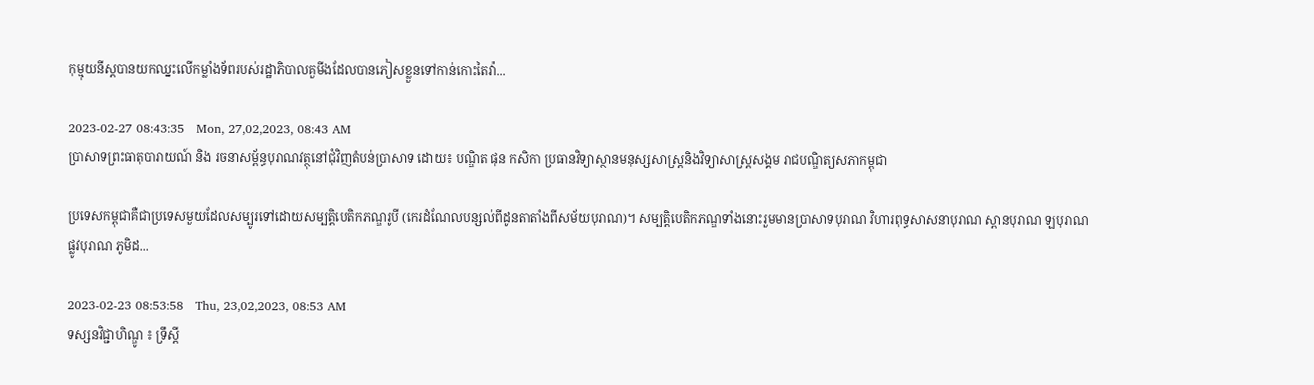កុម្មុយនីស្តបានយកឈ្នះលើកម្លាំងទ័ពរបស់រដ្ឋាភិបាលគួមីងដែលបានភៀសខ្លួនទៅកាន់កោះតៃវ៉ា...

2023-02-27 08:43:35   Mon, 27,02,2023, 08:43 AM
ប្រាសាទព្រះធាតុបារាយណ៍ និង រចនាសម្ព័ន្ធបុរាណវត្ថុនៅជុំវិញតំបន់ប្រាសាទ ដោយ៖ បណ្ឌិត ផុន កសិកា ប្រធានវិទ្យាស្ថានមនុស្សសាស្ត្រនិងវិទ្យាសាស្ត្រសង្គម រាជបណ្ឌិត្យសភាកម្ពុជា

ប្រទេសកម្ពុជាគឺជាប្រទេសមួយដែលសម្បូរទៅដោយសម្បត្តិបេតិកភណ្ឌរូបី (កេរដំណែលបន្សល់ពីដូនតាតាំងពីសម័យបុរាណ)។ សម្បត្តិបេតិកភណ្ឌទាំងនោះរួមមានប្រាសាទបុរាណ វិហារពុទ្ធសាសនាបុរាណ ស្ពានបុរាណ ឡបុរាណ ផ្លូវបុរាណ ភូមិដ...

2023-02-23 08:53:58   Thu, 23,02,2023, 08:53 AM
ទស្សនវិជ្ជាហិណ្ឌូ ៖ ទ្រឹស្តី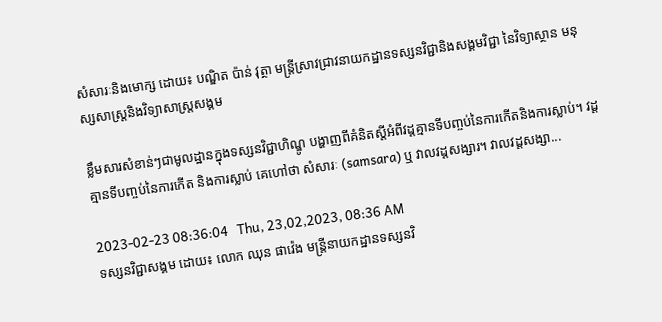សំសារៈនិងមោក្ស ដោយ៖ បណ្ឌិត ប៉ាន់ វុត្ថា មន្ត្រីស្រាវជ្រាវនាយកដ្ឋានទស្សនវិជ្ជានិងសង្គមវិជ្ជា នៃវិទ្យាស្ថាន មនុស្សសាស្ត្រនិងវិទ្យាសាស្ត្រសង្គម

ខ្លឹមសារសំខាន់ៗជាមូលដ្ឋានក្នុងទស្សនវិជ្ជាហិណ្ឌូ បង្ហាញពីគំនិតស្តីអំពីវដ្តគ្មានទីបញ្ចប់នៃការកើតនិងការស្លាប់។ វដ្តគ្មានទីបញ្ចប់នៃការកើត និងការស្លាប់ គេហៅថា សំសារៈ (samsara) ឬ វាលវដ្តសង្សារ។ វាលវដ្តសង្សា...

2023-02-23 08:36:04   Thu, 23,02,2023, 08:36 AM
ទស្សនវិជ្ជាសង្គម ដោយ៖ លោក ឈុន ផាវ៉េង មន្ត្រីនាយកដ្ឋានទស្សនវិ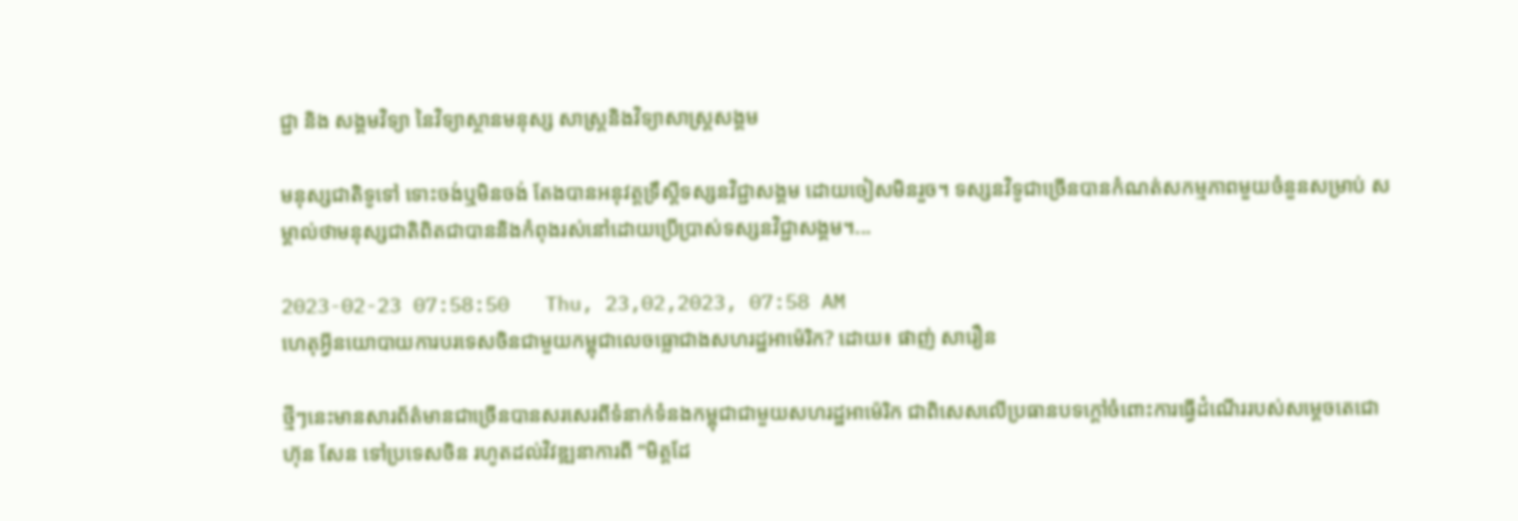ជ្ជា និង សង្គមវិទ្យា នៃវិទ្យាស្ថានមនុស្ស សាស្ត្រនិងវិទ្យាសាស្រ្តសង្គម

មនុស្សជាតិទូទៅ ទោះចង់ឬមិនចង់ តែងបានអនុវត្តទ្រឹស្តីទស្សនវិជ្ជាសង្គម ដោយចៀសមិនរួច។ ទស្សនវិទូជាច្រើនបានកំណត់សកម្មភាពមួយចំនួនសម្រាប់ សម្គាល់ថាមនុស្សជាតិពិតជាបាននិងកំពុងរស់នៅដោយប្រើប្រាស់ទស្សនវិជ្ជាសង្គម។...

2023-02-23 07:58:50   Thu, 23,02,2023, 07:58 AM
ហេតុអ្វីនយោបាយការបរទេសចិនជាមួយកម្ពុជាលេចធ្លោជាងសហរដ្ឋអាម៉េរិក? ដោយ៖ ផាញ់ សារឿន

ថ្មីៗនេះមានសារព័ត៌មានជាច្រើនបានសរសេរពីទំនាក់ទំនងកម្ពុជាជាមួយសហរដ្ឋអាម៉េរិក ជាពិសេសលើប្រធានបទក្ដៅចំពោះការធ្វើដំណើររបស់សម្ដេចតេជោ ហ៊ុន សែន ទៅប្រទេសចិន រហូតដល់វិវឌ្ឍនាការពី “មិត្តដែ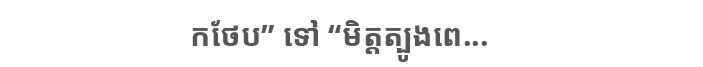កថែប” ទៅ “មិត្តត្បូងពេ...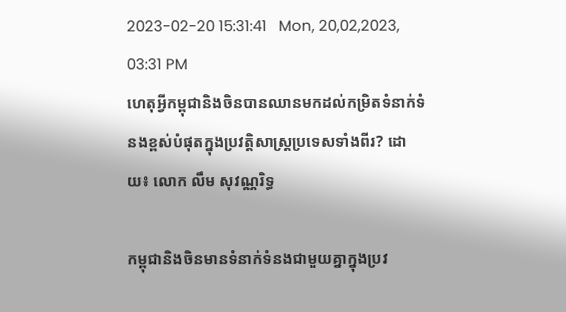2023-02-20 15:31:41   Mon, 20,02,2023, 03:31 PM
ហេតុអ្វីកម្ពុជានិងចិនបានឈានមកដល់កម្រិតទំនាក់ទំនងខ្ពស់បំផុតក្នុងប្រវត្តិសាស្ត្រប្រទេសទាំងពីរ? ដោយ៖ លោក លឹម សុវណ្ណរិទ្ធ

កម្ពុជានិងចិនមានទំនាក់ទំនងជាមួយគ្នាក្នុងប្រវ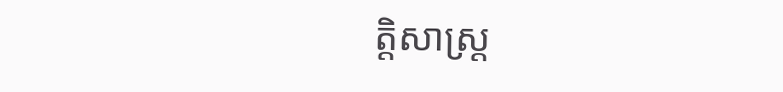ត្តិសាស្ត្រ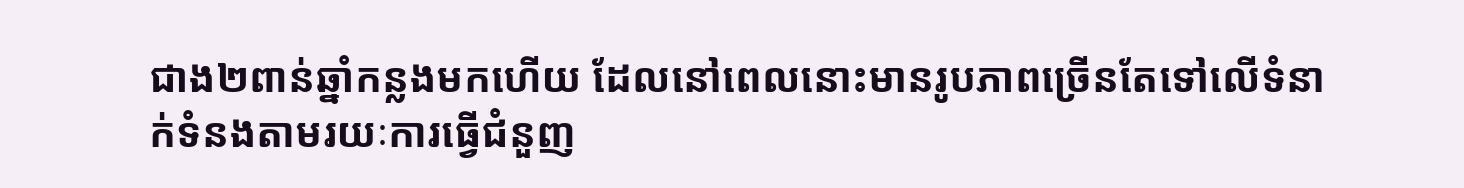ជាង២ពាន់ឆ្នាំកន្លងមកហើយ ដែលនៅពេលនោះមានរូបភាពច្រើនតែទៅលើទំនាក់ទំនងតាមរយៈការធ្វើជំនួញ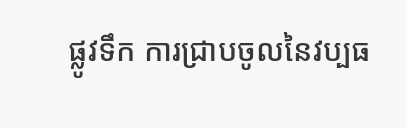ផ្លូវទឹក ការជ្រាបចូលនៃវប្បធ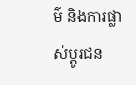ម៌ និងការផ្លាស់ប្ដូរជន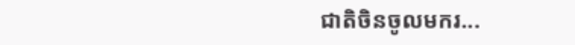ជាតិចិនចូលមករ...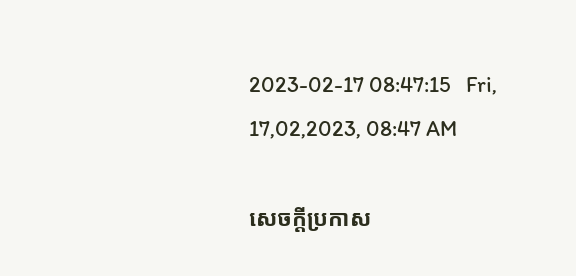2023-02-17 08:47:15   Fri, 17,02,2023, 08:47 AM

សេចក្តីប្រកាស